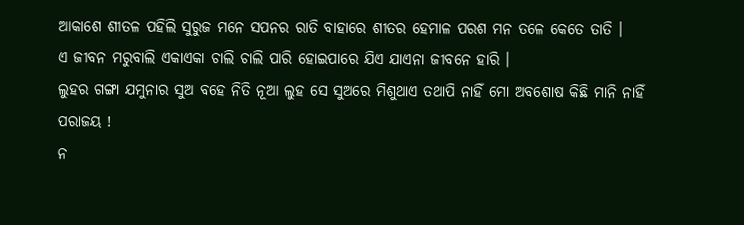ଆକାଶେ ଶୀତଳ ପହିଲି ସୁରୁଜ ମନେ ସପନର ରାତି ବାହାରେ ଶୀତର ହେମାଳ ପରଶ ମନ ତଳେ କେତେ ତାତି ।
ଏ ଜୀବନ ମରୁବାଲି ଏକାଏକା ଚାଲି ଚାଲି ପାରି ହୋଇପାରେ ଯିଏ ଯାଏନା ଜୀବନେ ହାରି ।
ଲୁହର ଗଙ୍ଗା ଯମୁନାର ସୁଅ ବହେ ନିତି ନୂଆ ଲୁହ ସେ ସୁଅରେ ମିଶୁଥାଏ ତଥାପି ନାହିଁ ମୋ ଅବଶୋଷ କିଛି ମାନି ନାହିଁ ପରାଜୟ !
ନ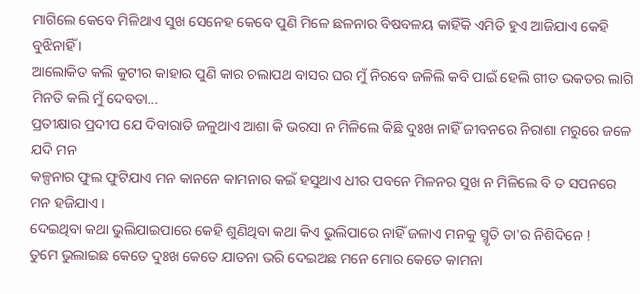ମାଗିଲେ କେବେ ମିଳିଥାଏ ସୁଖ ସେନେହ କେବେ ପୁଣି ମିଳେ ଛଳନାର ବିଷବଳୟ କାହିଁକି ଏମିତି ହୁଏ ଆଜିଯାଏ କେହି ବୁଝିନାହିଁ ।
ଆଲୋକିତ କଲି କୁଟୀର କାହାର ପୁଣି କାର ଚଲାପଥ ବାସର ଘର ମୁଁ ନିରବେ ଜଳିଲି କବି ପାଇଁ ହେଲି ଗୀତ ଭକତର ଲାଗି ମିନତି କଲି ମୁଁ ଦେବତା...
ପ୍ରତୀକ୍ଷାର ପ୍ରଦୀପ ଯେ ଦିବାରାତି ଜଳୁଥାଏ ଆଶା କି ଭରସା ନ ମିଳିଲେ କିଛି ଦୁଃଖ ନାହିଁ ଜୀବନରେ ନିରାଶା ମରୁରେ ଜଳେ ଯଦି ମନ
କଳ୍ପନାର ଫୁଲ ଫୁଟିଯାଏ ମନ କାନନେ କାମନାର କଇଁ ହସୁଥାଏ ଧୀର ପବନେ ମିଳନର ସୁଖ ନ ମିଳିଲେ ବି ତ ସପନରେ ମନ ହଜିଯାଏ ।
ଦେଇଥିବା କଥା ଭୁଲିଯାଇପାରେ କେହି ଶୁଣିଥିବା କଥା କିଏ ଭୁଲିପାରେ ନାହିଁ ଜଳାଏ ମନକୁ ସ୍ମୃତି ତା'ର ନିଶିଦିନେ !
ତୁମେ ଭୁଲାଇଛ କେତେ ଦୁଃଖ କେତେ ଯାତନା ଭରି ଦେଇଅଛ ମନେ ମୋର କେତେ କାମନା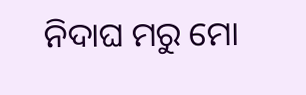ନିଦାଘ ମରୁ ମୋ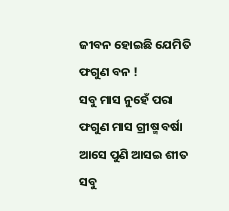ଜୀବନ ହୋଇଛି ଯେମିତି ଫଗୁଣ ବନ !
ସବୁ ମାସ ନୁହେଁ ପରା ଫଗୁଣ ମାସ ଗ୍ରୀଷ୍ମ ବର୍ଷା ଆସେ ପୁଣି ଆସଇ ଶୀତ ସବୁ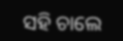ସହି ଚାଲେ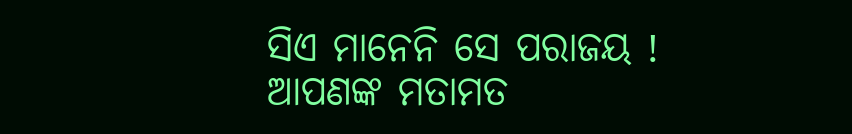ସିଏ ମାନେନି ସେ ପରାଜୟ !
ଆପଣଙ୍କ ମତାମତ